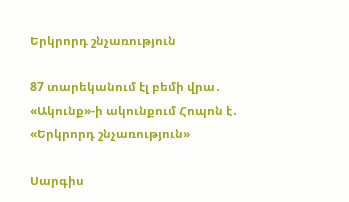Երկրորդ շնչառություն

87 տարեկանում էլ բեմի վրա․ «Ակունք»-ի ակունքում Հոպոն է․ «Երկրորդ շնչառություն»

Սարգիս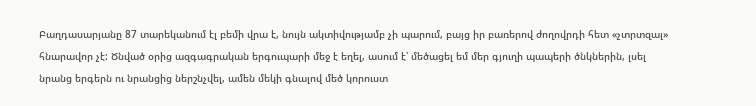Բաղդասարյանը 87 տարեկանում էլ բեմի վրա է, նույն ակտիվությամբ չի պարում, բայց իր բառերով ժողովրդի հետ «չտրտզալ» հնարավոր չէ: Ծնված օրից ազգագրական երգուպարի մեջ է եղել, ասում է՝ մեծացել եմ մեր գյուղի պապերի ծնկներին, լսել նրանց երգերն ու նրանցից ներշնչվել, ամեն մեկի գնալով մեծ կորուստ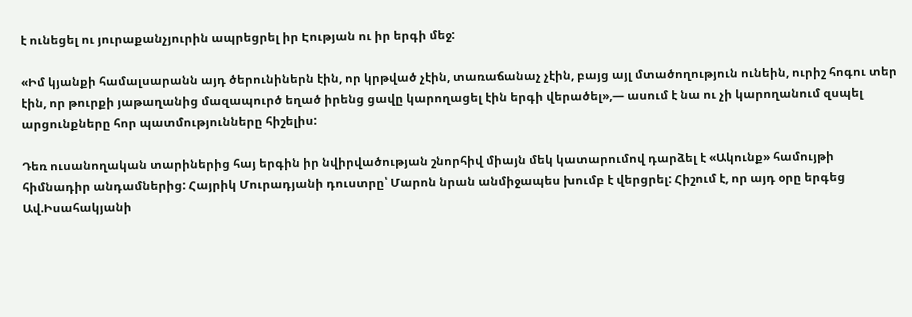է ունեցել ու յուրաքանչյուրին ապրեցրել իր Էության ու իր երգի մեջ:

«Իմ կյանքի համալսարանն այդ ծերունիներն էին, որ կրթված չէին, տառաճանաչ չէին, բայց այլ մտածողություն ունեին, ուրիշ հոգու տեր էին, որ թուրքի յաթաղանից մազապուրծ եղած իրենց ցավը կարողացել էին երգի վերածել»,— ասում է նա ու չի կարողանում զսպել արցունքները հոր պատմությունները հիշելիս:

Դեռ ուսանողական տարիներից հայ երգին իր նվիրվածության շնորհիվ միայն մեկ կատարումով դարձել է «Ակունք» համույթի հիմնադիր անդամներից: Հայրիկ Մուրադյանի դուստրը՝ Մարոն նրան անմիջապես խումբ է վերցրել: Հիշում է, որ այդ օրը երգեց Ավ.Իսահակյանի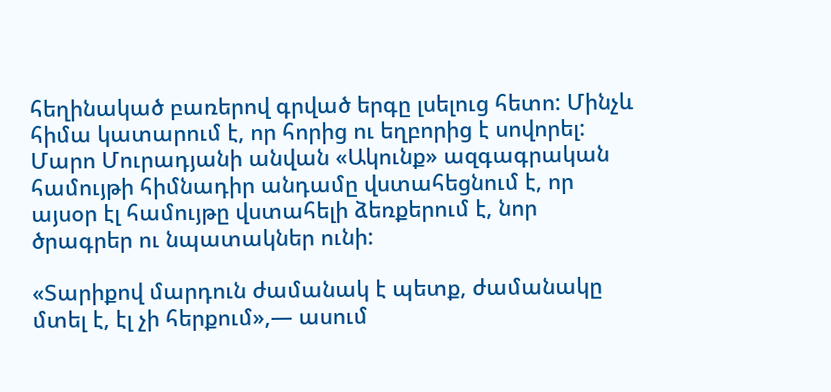հեղինակած բառերով գրված երգը լսելուց հետո: Մինչև հիմա կատարում է, որ հորից ու եղբորից է սովորել: Մարո Մուրադյանի անվան «Ակունք» ազգագրական համույթի հիմնադիր անդամը վստահեցնում է, որ այսօր էլ համույթը վստահելի ձեռքերում է, նոր ծրագրեր ու նպատակներ ունի:

«Տարիքով մարդուն ժամանակ է պետք, ժամանակը մտել է, էլ չի հերքում»,— ասում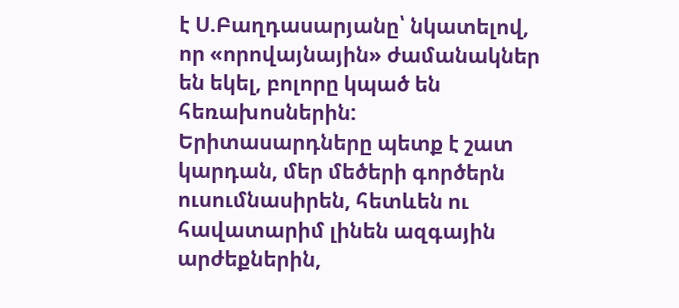է Ս.Բաղդասարյանը՝ նկատելով, որ «որովայնային» ժամանակներ են եկել, բոլորը կպած են հեռախոսներին: Երիտասարդները պետք է շատ կարդան, մեր մեծերի գործերն ուսումնասիրեն, հետևեն ու հավատարիմ լինեն ազգային արժեքներին,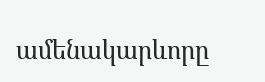ամենակարևորը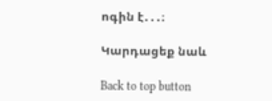ոգին է․․․։

Կարդացեք նաև

Back to top button